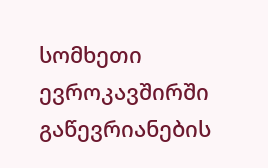სომხეთი ევროკავშირში გაწევრიანების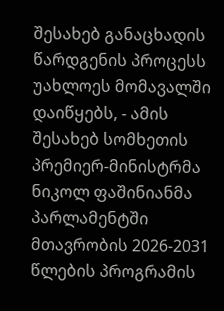შესახებ განაცხადის წარდგენის პროცესს უახლოეს მომავალში დაიწყებს, - ამის შესახებ სომხეთის პრემიერ-მინისტრმა ნიკოლ ფაშინიანმა პარლამენტში მთავრობის 2026-2031 წლების პროგრამის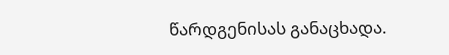წარდგენისას განაცხადა.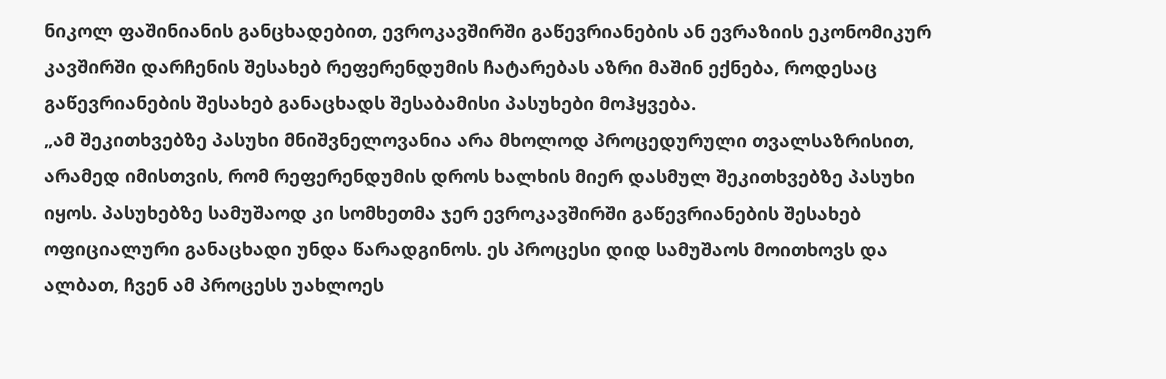ნიკოლ ფაშინიანის განცხადებით, ევროკავშირში გაწევრიანების ან ევრაზიის ეკონომიკურ კავშირში დარჩენის შესახებ რეფერენდუმის ჩატარებას აზრი მაშინ ექნება, როდესაც გაწევრიანების შესახებ განაცხადს შესაბამისი პასუხები მოჰყვება.
„ამ შეკითხვებზე პასუხი მნიშვნელოვანია არა მხოლოდ პროცედურული თვალსაზრისით, არამედ იმისთვის, რომ რეფერენდუმის დროს ხალხის მიერ დასმულ შეკითხვებზე პასუხი იყოს. პასუხებზე სამუშაოდ კი სომხეთმა ჯერ ევროკავშირში გაწევრიანების შესახებ ოფიციალური განაცხადი უნდა წარადგინოს. ეს პროცესი დიდ სამუშაოს მოითხოვს და ალბათ, ჩვენ ამ პროცესს უახლოეს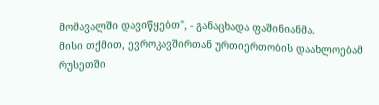მომავალში დავიწყებთ", - განაცხადა ფაშინიანმა.
მისი თქმით, ევროკავშირთან ურთიერთობის დაახლოებამ რუსეთში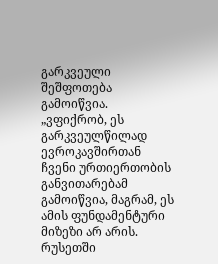გარკვეული შეშფოთება გამოიწვია.
„ვფიქრობ, ეს გარკვეულწილად ევროკავშირთან ჩვენი ურთიერთობის განვითარებამ გამოიწვია, მაგრამ, ეს ამის ფუნდამენტური მიზეზი არ არის. რუსეთში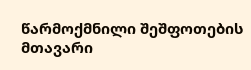წარმოქმნილი შეშფოთების მთავარი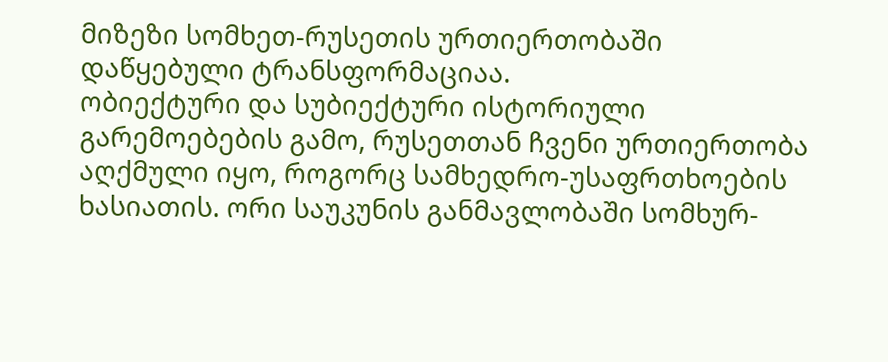მიზეზი სომხეთ-რუსეთის ურთიერთობაში დაწყებული ტრანსფორმაციაა.
ობიექტური და სუბიექტური ისტორიული გარემოებების გამო, რუსეთთან ჩვენი ურთიერთობა აღქმული იყო, როგორც სამხედრო-უსაფრთხოების ხასიათის. ორი საუკუნის განმავლობაში სომხურ-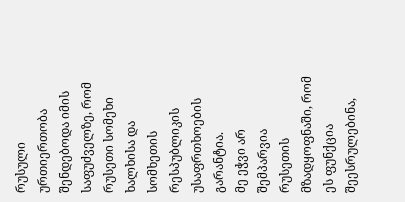რუსული ურთიერთობა შენდებოდა იმის საფუძველზე, რომ რუსეთი სომეხი ხალხისა და სომხეთის რესპუბლიკის უსაფრთხოების გარანტია.
მე ეჭვი არ შემპარვია რუსეთის მზადყოფნაში, რომ ეს ფუნქცია შეესრულებინა,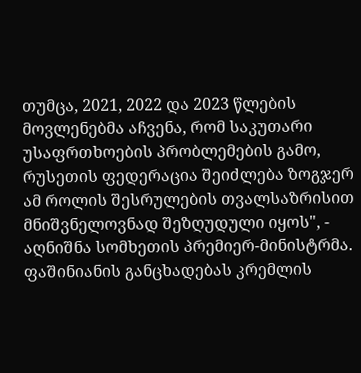თუმცა, 2021, 2022 და 2023 წლების მოვლენებმა აჩვენა, რომ საკუთარი უსაფრთხოების პრობლემების გამო, რუსეთის ფედერაცია შეიძლება ზოგჯერ ამ როლის შესრულების თვალსაზრისით მნიშვნელოვნად შეზღუდული იყოს", - აღნიშნა სომხეთის პრემიერ-მინისტრმა.
ფაშინიანის განცხადებას კრემლის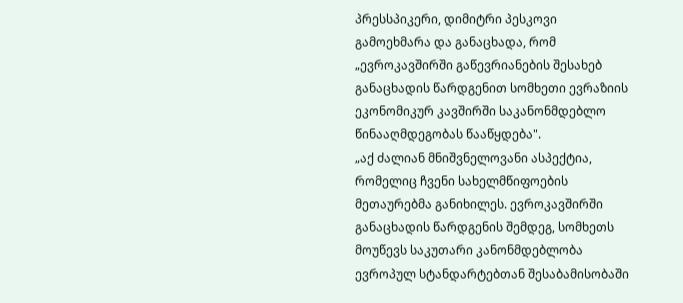პრესსპიკერი, დიმიტრი პესკოვი გამოეხმარა და განაცხადა, რომ „ევროკავშირში გაწევრიანების შესახებ განაცხადის წარდგენით სომხეთი ევრაზიის ეკონომიკურ კავშირში საკანონმდებლო წინააღმდეგობას წააწყდება".
„აქ ძალიან მნიშვნელოვანი ასპექტია, რომელიც ჩვენი სახელმწიფოების მეთაურებმა განიხილეს. ევროკავშირში განაცხადის წარდგენის შემდეგ, სომხეთს მოუწევს საკუთარი კანონმდებლობა ევროპულ სტანდარტებთან შესაბამისობაში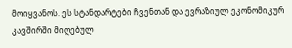მოიყვანოს. ეს სტანდარტები ჩვენთან და ევრაზიულ ეკონომიკურ კავშირში მიღებულ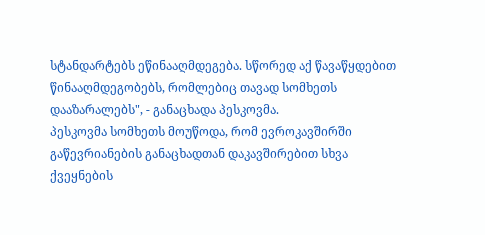სტანდარტებს ეწინააღმდეგება. სწორედ აქ წავაწყდებით წინააღმდეგობებს, რომლებიც თავად სომხეთს დააზარალებს", - განაცხადა პესკოვმა.
პესკოვმა სომხეთს მოუწოდა, რომ ევროკავშირში გაწევრიანების განაცხადთან დაკავშირებით სხვა ქვეყნების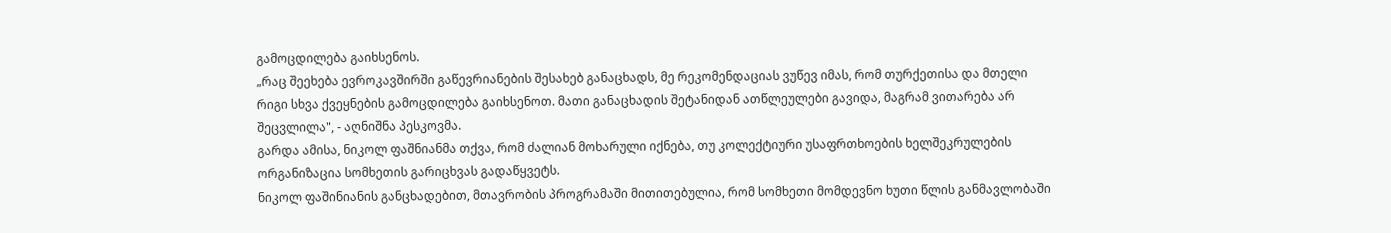გამოცდილება გაიხსენოს.
„რაც შეეხება ევროკავშირში გაწევრიანების შესახებ განაცხადს, მე რეკომენდაციას ვუწევ იმას, რომ თურქეთისა და მთელი რიგი სხვა ქვეყნების გამოცდილება გაიხსენოთ. მათი განაცხადის შეტანიდან ათწლეულები გავიდა, მაგრამ ვითარება არ შეცვლილა", - აღნიშნა პესკოვმა.
გარდა ამისა, ნიკოლ ფაშნიანმა თქვა, რომ ძალიან მოხარული იქნება, თუ კოლექტიური უსაფრთხოების ხელშეკრულების ორგანიზაცია სომხეთის გარიცხვას გადაწყვეტს.
ნიკოლ ფაშინიანის განცხადებით, მთავრობის პროგრამაში მითითებულია, რომ სომხეთი მომდევნო ხუთი წლის განმავლობაში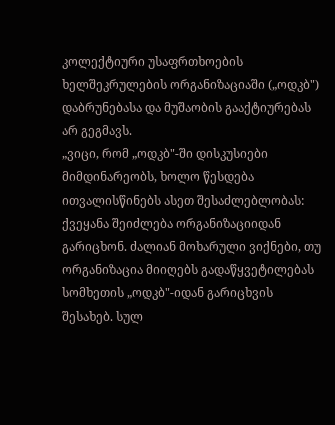კოლექტიური უსაფრთხოების ხელშეკრულების ორგანიზაციაში („ოდკბ") დაბრუნებასა და მუშაობის გააქტიურებას არ გეგმავს.
„ვიცი, რომ „ოდკბ"-ში დისკუსიები მიმდინარეობს, ხოლო წესდება ითვალისწინებს ასეთ შესაძლებლობას: ქვეყანა შეიძლება ორგანიზაციიდან გარიცხონ. ძალიან მოხარული ვიქნები, თუ ორგანიზაცია მიიღებს გადაწყვეტილებას სომხეთის „ოდკბ"-იდან გარიცხვის შესახებ. სულ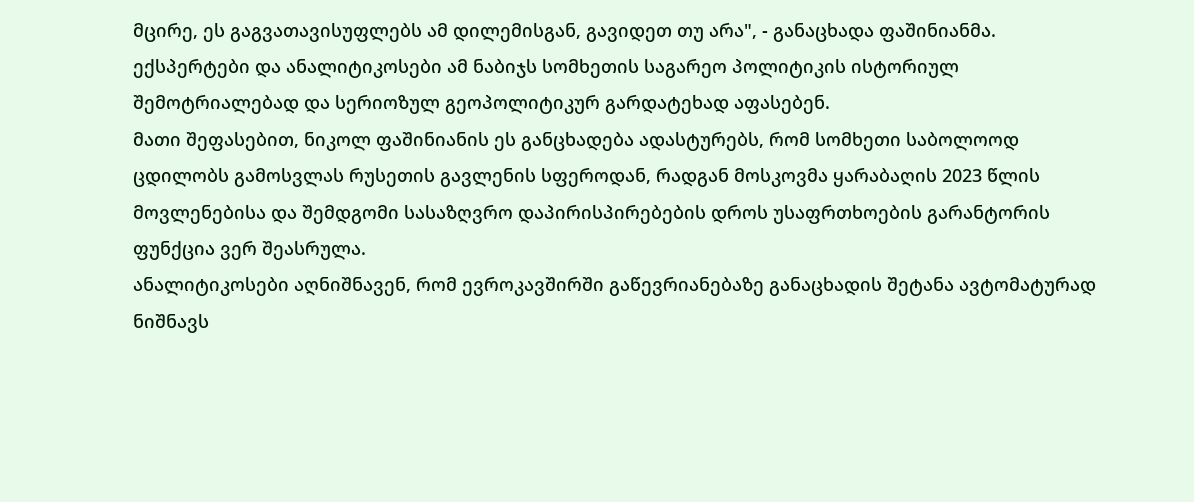მცირე, ეს გაგვათავისუფლებს ამ დილემისგან, გავიდეთ თუ არა", - განაცხადა ფაშინიანმა.
ექსპერტები და ანალიტიკოსები ამ ნაბიჯს სომხეთის საგარეო პოლიტიკის ისტორიულ შემოტრიალებად და სერიოზულ გეოპოლიტიკურ გარდატეხად აფასებენ.
მათი შეფასებით, ნიკოლ ფაშინიანის ეს განცხადება ადასტურებს, რომ სომხეთი საბოლოოდ ცდილობს გამოსვლას რუსეთის გავლენის სფეროდან, რადგან მოსკოვმა ყარაბაღის 2023 წლის მოვლენებისა და შემდგომი სასაზღვრო დაპირისპირებების დროს უსაფრთხოების გარანტორის ფუნქცია ვერ შეასრულა.
ანალიტიკოსები აღნიშნავენ, რომ ევროკავშირში გაწევრიანებაზე განაცხადის შეტანა ავტომატურად ნიშნავს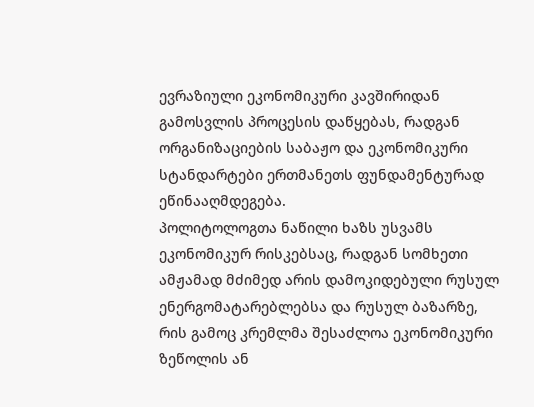ევრაზიული ეკონომიკური კავშირიდან გამოსვლის პროცესის დაწყებას, რადგან ორგანიზაციების საბაჟო და ეკონომიკური სტანდარტები ერთმანეთს ფუნდამენტურად ეწინააღმდეგება.
პოლიტოლოგთა ნაწილი ხაზს უსვამს ეკონომიკურ რისკებსაც, რადგან სომხეთი ამჟამად მძიმედ არის დამოკიდებული რუსულ ენერგომატარებლებსა და რუსულ ბაზარზე, რის გამოც კრემლმა შესაძლოა ეკონომიკური ზეწოლის ან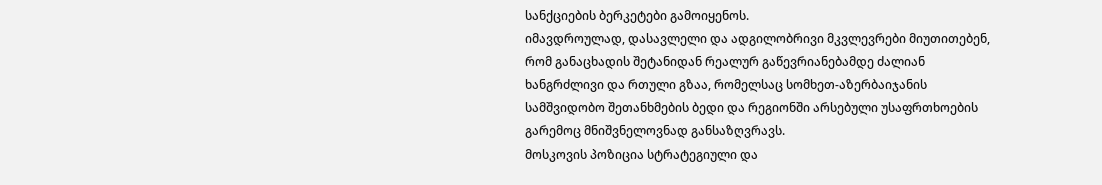სანქციების ბერკეტები გამოიყენოს.
იმავდროულად, დასავლელი და ადგილობრივი მკვლევრები მიუთითებენ, რომ განაცხადის შეტანიდან რეალურ გაწევრიანებამდე ძალიან ხანგრძლივი და რთული გზაა, რომელსაც სომხეთ-აზერბაიჯანის სამშვიდობო შეთანხმების ბედი და რეგიონში არსებული უსაფრთხოების გარემოც მნიშვნელოვნად განსაზღვრავს.
მოსკოვის პოზიცია სტრატეგიული და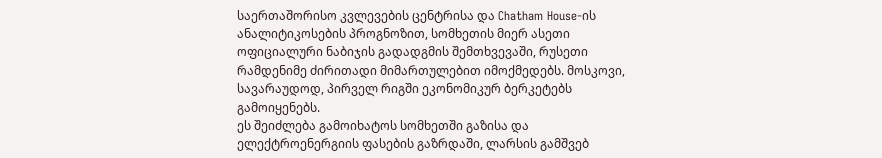საერთაშორისო კვლევების ცენტრისა და Chatham House-ის ანალიტიკოსების პროგნოზით, სომხეთის მიერ ასეთი ოფიციალური ნაბიჯის გადადგმის შემთხვევაში, რუსეთი რამდენიმე ძირითადი მიმართულებით იმოქმედებს. მოსკოვი, სავარაუდოდ, პირველ რიგში ეკონომიკურ ბერკეტებს გამოიყენებს.
ეს შეიძლება გამოიხატოს სომხეთში გაზისა და ელექტროენერგიის ფასების გაზრდაში, ლარსის გამშვებ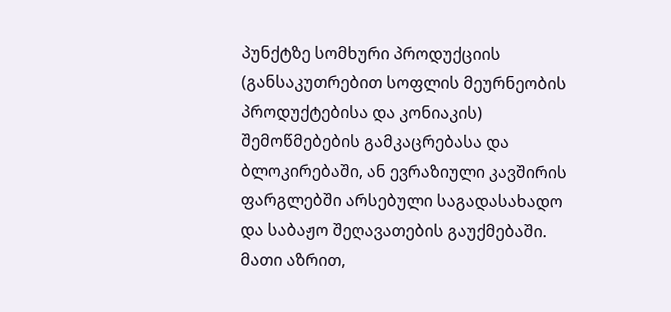პუნქტზე სომხური პროდუქციის (განსაკუთრებით სოფლის მეურნეობის პროდუქტებისა და კონიაკის) შემოწმებების გამკაცრებასა და ბლოკირებაში, ან ევრაზიული კავშირის ფარგლებში არსებული საგადასახადო და საბაჟო შეღავათების გაუქმებაში.
მათი აზრით,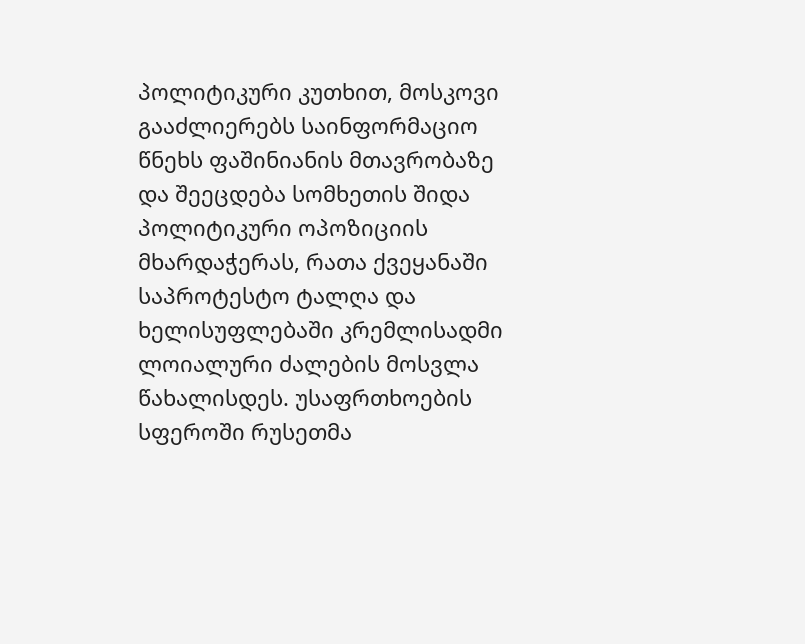პოლიტიკური კუთხით, მოსკოვი გააძლიერებს საინფორმაციო წნეხს ფაშინიანის მთავრობაზე და შეეცდება სომხეთის შიდა პოლიტიკური ოპოზიციის მხარდაჭერას, რათა ქვეყანაში საპროტესტო ტალღა და ხელისუფლებაში კრემლისადმი ლოიალური ძალების მოსვლა წახალისდეს. უსაფრთხოების სფეროში რუსეთმა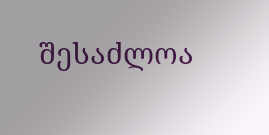შესაძლოა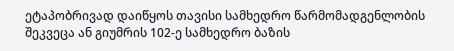ეტაპობრივად დაიწყოს თავისი სამხედრო წარმომადგენლობის შეკვეცა ან გიუმრის 102-ე სამხედრო ბაზის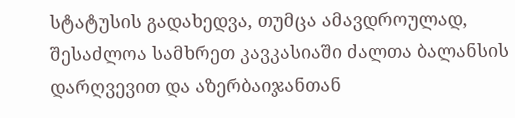სტატუსის გადახედვა, თუმცა ამავდროულად, შესაძლოა სამხრეთ კავკასიაში ძალთა ბალანსის დარღვევით და აზერბაიჯანთან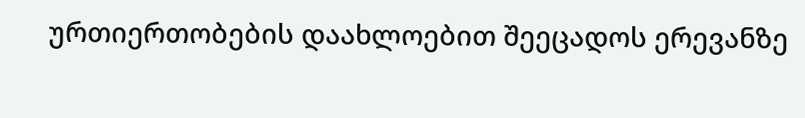ურთიერთობების დაახლოებით შეეცადოს ერევანზე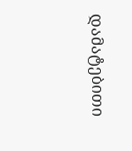დამატებითი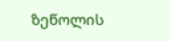ზეწოლის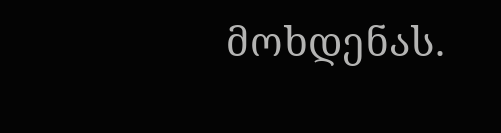მოხდენას.